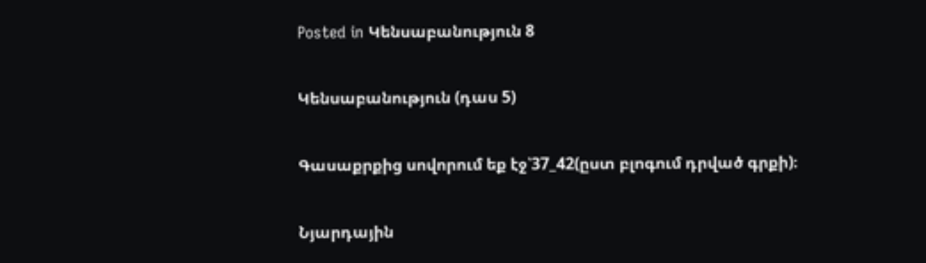Posted in Կենսաբանություն 8

Կենսաբանություն (դաս 5)

Գասաքրքից սովորում եք էջ՝37_42(ըստ բլոգում դրված գրքի)։

Նյարդային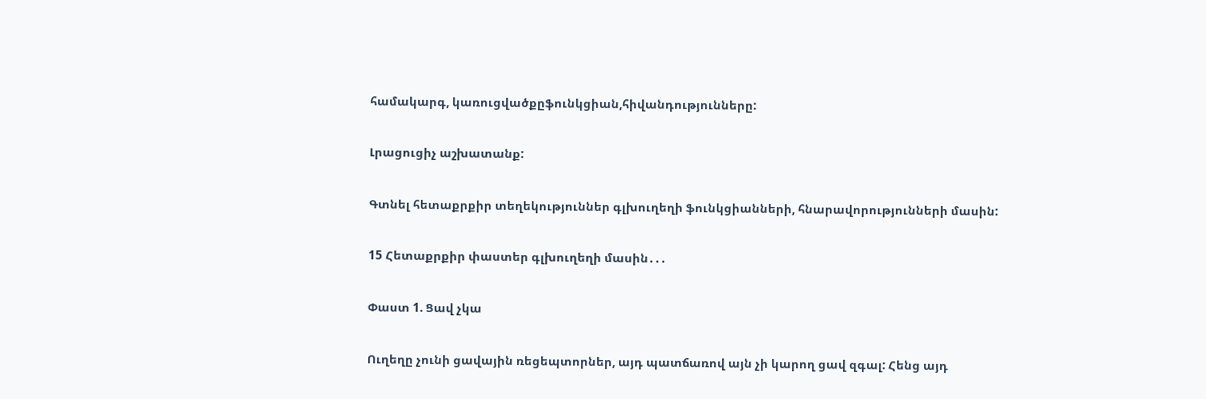համակարգ, կառուցվածքըֆունկցիան,հիվանդությունները:

Լրացուցիչ աշխատանք:

Գտնել հետաքրքիր տեղեկություններ գլխուղեղի ֆունկցիանների, հնարավորությունների մասին:

15 Հետաքրքիր փաստեր գլխուղեղի մասին․․․

Փաստ 1. Ցավ չկա

Ուղեղը չունի ցավային ռեցեպտորներ, այդ պատճառով այն չի կարող ցավ զգալ: Հենց այդ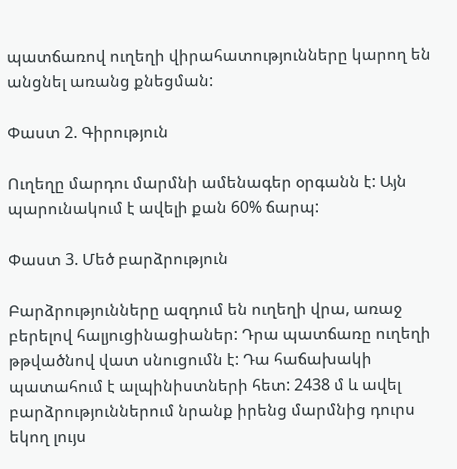պատճառով ուղեղի վիրահատությունները կարող են անցնել առանց քնեցման:

Փաստ 2. Գիրություն

Ուղեղը մարդու մարմնի ամենագեր օրգանն է: Այն պարունակում է ավելի քան 60% ճարպ:

Փաստ 3. Մեծ բարձրություն

Բարձրությունները ազդում են ուղեղի վրա, առաջ բերելով հալյուցինացիաներ: Դրա պատճառը ուղեղի թթվածնով վատ սնուցումն է: Դա հաճախակի պատահում է ալպինիստների հետ: 2438 մ և ավել բարձրություններում նրանք իրենց մարմնից դուրս եկող լույս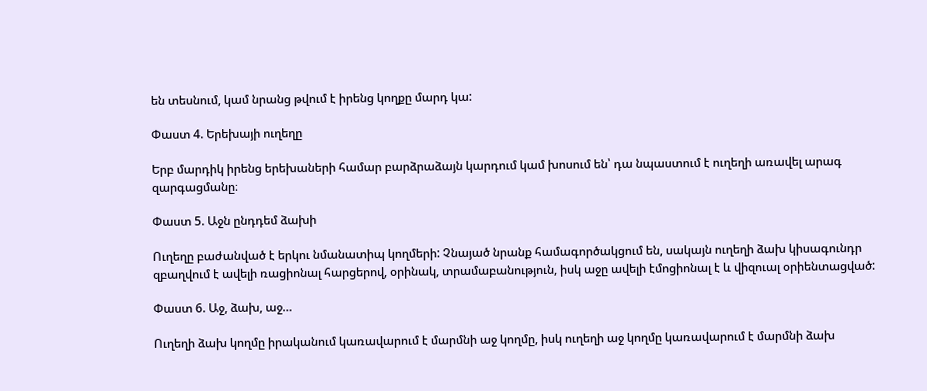են տեսնում, կամ նրանց թվում է իրենց կողքը մարդ կա:

Փաստ 4. Երեխայի ուղեղը

Երբ մարդիկ իրենց երեխաների համար բարձրաձայն կարդում կամ խոսում են՝ դա նպաստում է ուղեղի առավել արագ զարգացմանը։

Փաստ 5. Աջն ընդդեմ ձախի

Ուղեղը բաժանված է երկու նմանատիպ կողմերի: Չնայած նրանք համագործակցում են, սակայն ուղեղի ձախ կիսագունդր զբաղվում է ավելի ռացիոնալ հարցերով, օրինակ, տրամաբանություն, իսկ աջը ավելի էմոցիոնալ է և վիզուալ օրիենտացված:

Փաստ 6. Աջ, ձախ, աջ…

Ուղեղի ձախ կողմը իրականում կառավարում է մարմնի աջ կողմը, իսկ ուղեղի աջ կողմը կառավարում է մարմնի ձախ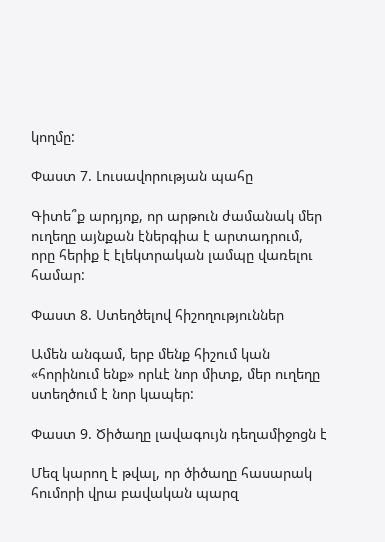կողմը:

Փաստ 7. Լուսավորության պահը

Գիտե՞ք արդյոք, որ արթուն ժամանակ մեր ուղեղը այնքան էներգիա է արտադրում, որը հերիք է էլեկտրական լամպը վառելու համար:

Փաստ 8. Ստեղծելով հիշողություններ

Ամեն անգամ, երբ մենք հիշում կան «հորինում ենք» որևէ նոր միտք, մեր ուղեղը ստեղծում է նոր կապեր:

Փաստ 9. Ծիծաղը լավագույն դեղամիջոցն է

Մեզ կարող է թվալ, որ ծիծաղը հասարակ հումորի վրա բավական պարզ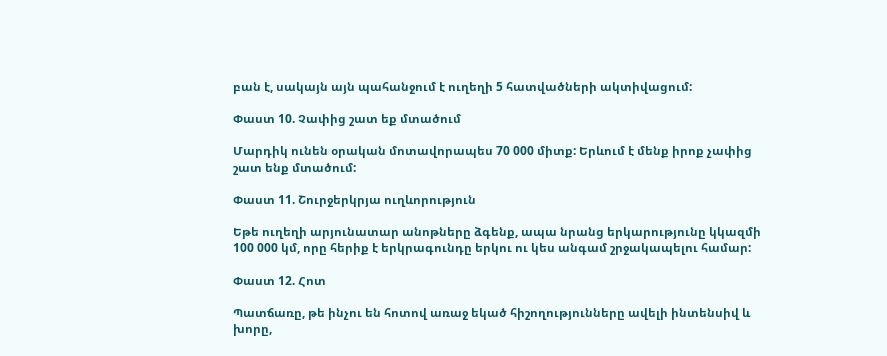բան է, սակայն այն պահանջում է ուղեղի 5 հատվածների ակտիվացում:

Փաստ 10. Չափից շատ եք մտածում

Մարդիկ ունեն օրական մոտավորապես 70 000 միտք: Երևում է մենք իրոք չափից շատ ենք մտածում:

Փաստ 11. Շուրջերկրյա ուղևորություն

Եթե ուղեղի արյունատար անոթները ձգենք, ապա նրանց երկարությունը կկազմի 100 000 կմ, որը հերիք է երկրագունդը երկու ու կես անգամ շրջակապելու համար:

Փաստ 12. Հոտ

Պատճառը, թե ինչու են հոտով առաջ եկած հիշողությունները ավելի ինտենսիվ և խորը,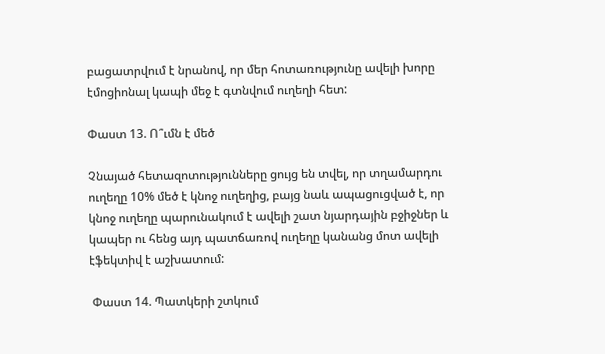բացատրվում է նրանով, որ մեր հոտառությունը ավելի խորը էմոցիոնալ կապի մեջ է գտնվում ուղեղի հետ:

Փաստ 13. Ո՞ւմն է մեծ

Չնայած հետազոտությունները ցույց են տվել, որ տղամարդու ուղեղը 10% մեծ է կնոջ ուղեղից, բայց նաև ապացուցված է, որ կնոջ ուղեղը պարունակում է ավելի շատ նյարդային բջիջներ և կապեր ու հենց այդ պատճառով ուղեղը կանանց մոտ ավելի էֆեկտիվ է աշխատում:

 Փաստ 14. Պատկերի շտկում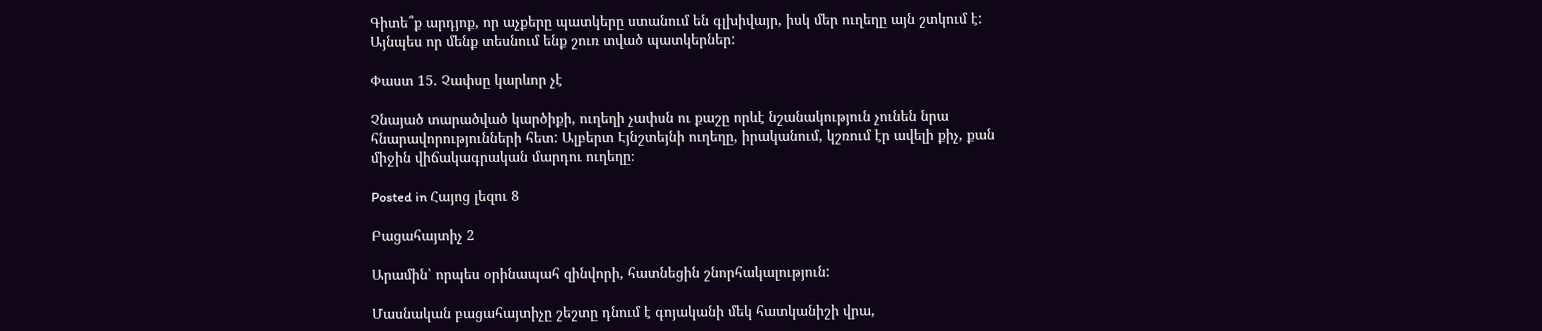Գիտե՞ք արդյոք, որ աչքերը պատկերը ստանում են գլխիվայր, իսկ մեր ուղեղը այն շտկում է: Այնպես որ մենք տեսնում ենք շուռ տված պատկերներ:

Փաստ 15. Չափսը կարևոր չէ

Չնայած տարածված կարծիքի, ուղեղի չափսն ու քաշը որևէ նշանակություն չունեն նրա հնարավորությունների հետ: Ալբերտ Էյնշտեյնի ուղեղը, իրականում, կշռում էր ավելի քիչ, քան միջին վիճակագրական մարդու ուղեղը։

Posted in Հայոց լեզու 8

Բացահայտիչ 2

Արամին՝ որպես օրինապահ զինվորի, հատնեցին շնորհակալություն:

Մասնական բացահայտիչը շեշտը դնում է գոյականի մեկ հատկանիշի վրա,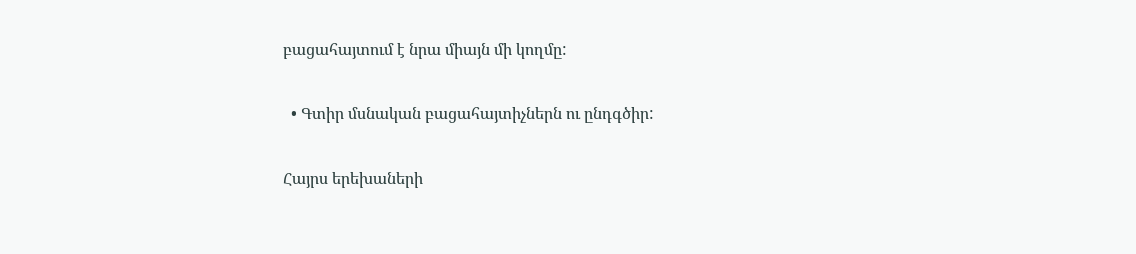բացահայտում է նրա միայն մի կողմը:

  • Գտիր մսնական բացահայտիչներն ու ընդգծիր:

Հայրս երեխաների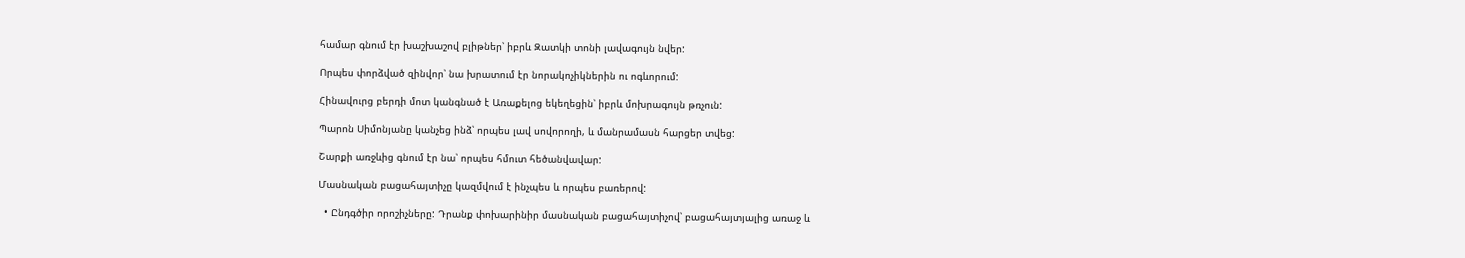համար գնում էր խաշխաշով բլիթներ՝ իբրև Զատկի տոնի լավագույն նվեր:

Որպես փորձված զինվոր՝ նա խրատում էր նորակոչիկներին ու ոգևորում:

Հինավուրց բերդի մոտ կանգնած է Առաքելոց եկեղեցին՝ իբրև մոխրագույն թռչուն:

Պարոն Սիմոնյանը կանչեց ինձ՝ որպես լավ սովորողի, և մանրամասն հարցեր տվեց:

Շարքի առջևից գնում էր նա՝ որպես հմուտ հեծանվավար:

Մասնական բացահայտիչը կազմվում է ինչպես և որպես բառերով:

  • Ընդգծիր որոշիչները: Դրանք փոխարինիր մասնական բացահայտիչով՝ բացահայտյալից առաջ և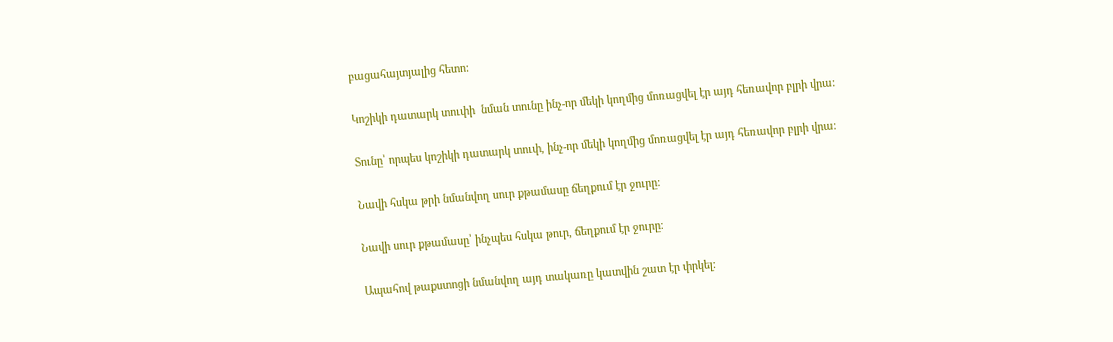բացահայտյալից հետո:

Կոշիկի դատարկ տուփի  նման տունը ինչ-որ մեկի կողմից մոռացվել էր այդ հեռավոր բլրի վրա:

Տունը՝ որպես կոշիկի դատարկ տուփ, ինչ-որ մեկի կողմից մոռացվել էր այդ հեռավոր բլրի վրա։

Նավի հսկա թրի նմանվող սուր քթամասը ճեղքում էր ջուրը:

Նավի սուր քթամասը՝ ինչպես հսկա թուր, ճեղքում էր ջուրը։

Ապահով թաքստոցի նմանվող այդ տակառը կատվին շատ էր փրկել: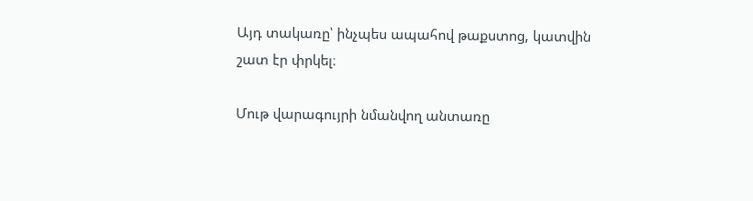Այդ տակառը՝ ինչպես ապահով թաքստոց, կատվին շատ էր փրկել։

Մութ վարագույրի նմանվող անտառը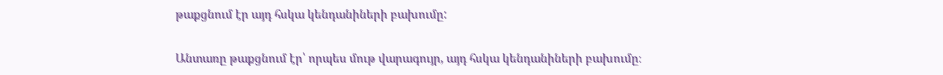թաքցնում էր այդ հսկա կենդանիների բախումը:

Անտառը թաքցնում էր՝ որպես մութ վարագույր, այդ հսկա կենդանիների բախումը։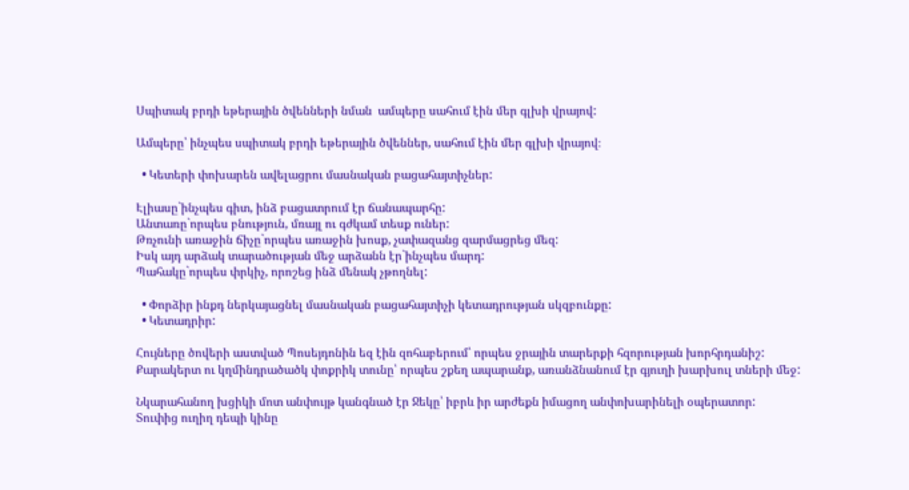Սպիտակ բրդի եթերային ծվենների նման  ամպերը սահում էին մեր գլխի վրայով:

Ամպերը՝ ինչպես սպիտակ բրդի եթերային ծվեններ, սահում էին մեր գլխի վրայով։

  • Կետերի փոխարեն ավելացրու մասնական բացահայտիչներ:

Էլիասը`ինչպես գիտ, ինձ բացատրում էր ճանապարհը:
Անտառը`որպես բնություն, մռայլ ու գժկամ տեսք ուներ:
Թռչունի առաջին ճիչը`որպես առաջին խոսք, չափազանց զարմացրեց մեզ:
Իսկ այդ արձակ տարածության մեջ արձանն էր`ինչպես մարդ:
Պահակը`որպես փրկիչ, որոշեց ինձ մենակ չթողնել:

  • Փորձիր ինքդ ներկայացնել մասնական բացահայտիչի կետադրության սկզբունքը:
  • Կետադրիր:

Հույները ծովերի աստված Պոսեյդոնին եզ էին զոհաբերում՝ որպես ջրային տարերքի հզորության խորհրդանիշ:
Քարակերտ ու կղմինդրածածկ փոքրիկ տունը՝ որպես շքեղ ապարանք, առանձնանում էր գյուղի խարխուլ տների մեջ:

Նկարահանող խցիկի մոտ անփույթ կանգնած էր Ջեկը՝ իբրև իր արժեքն իմացող անփոխարինելի օպերատոր:
Տուփից ուղիղ դեպի կինը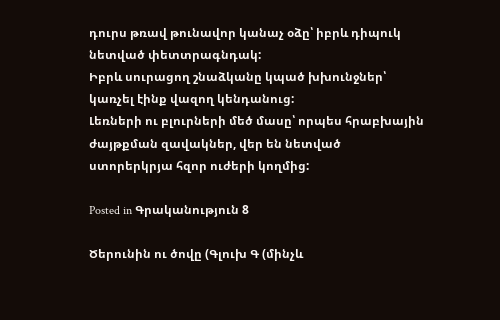դուրս թռավ թունավոր կանաչ օձը՝ իբրև դիպուկ նետված փետտրագնդակ:
Իբրև սուրացող շնաձկանը կպած խխունջներ՝ կառչել էինք վազող կենդանուց:
Լեռների ու բլուրների մեծ մասը՝ որպես հրաբխային ժայթքման զավակներ, վեր են նետված ստորերկրյա հզոր ուժերի կողմից:

Posted in Գրականություն 8

Ծերունին ու ծովը (Գլուխ Գ (մինչև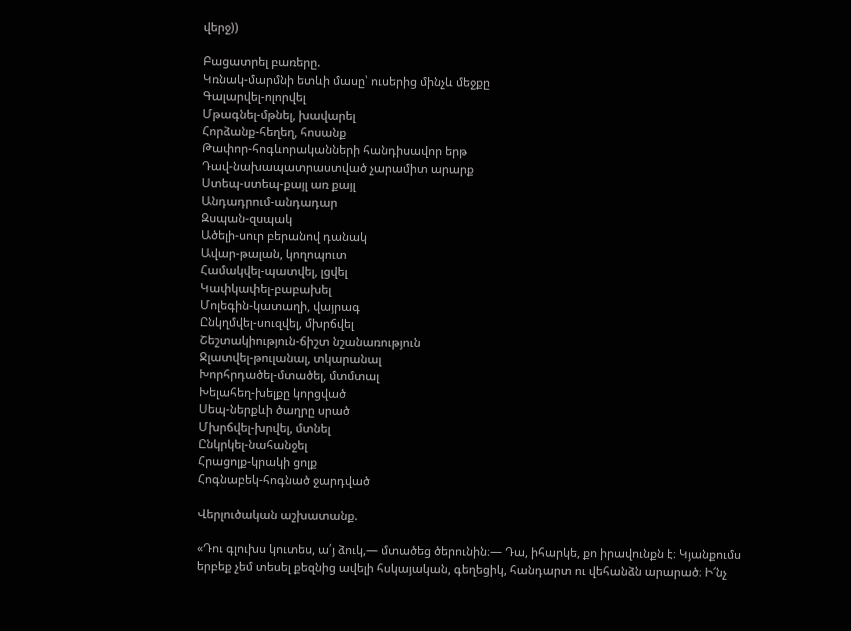վերջ))

Բացատրել բառերը.
Կռնակ-մարմնի ետևի մասը՝ ուսերից մինչև մեջքը
Գալարվել-ոլորվել
Մթագնել-մթնել, խավարել
Հորձանք-հեղեղ, հոսանք
Թափոր-հոգևորականների հանդիսավոր երթ
Դավ-նախապատրաստված չարամիտ արարք
Ստեպ-ստեպ-քայլ առ քայլ
Անդադրում-անդադար
Զսպան-զսպակ
Ածելի-սուր բերանով դանակ
Ավար-թալան, կողոպուտ
Համակվել-պատվել, լցվել
Կափկափել-բաբախել
Մոլեգին-կատաղի, վայրագ
Ընկղմվել-սուզվել, մխրճվել
Շեշտակիություն-ճիշտ նշանառություն
Ջլատվել-թուլանալ, տկարանալ
Խորհրդածել-մտածել, մտմտալ
Խելահեղ-խելքը կորցված
Սեպ-ներքևի ծաղրը սրած
Մխրճվել-խրվել, մտնել
Ընկրկել-նահանջել
Հրացոլք-կրակի ցոլք
Հոգնաբեկ-հոգնած ջարդված

Վերլուծական աշխատանք.

«Դու գլուխս կուտես, ա՛յ ձուկ,— մտածեց ծերունին։— Դա, իհարկե, քո իրավունքն է։ Կյանքումս երբեք չեմ տեսել քեզնից ավելի հսկայական, գեղեցիկ, հանդարտ ու վեհանձն արարած։ Ի՜նչ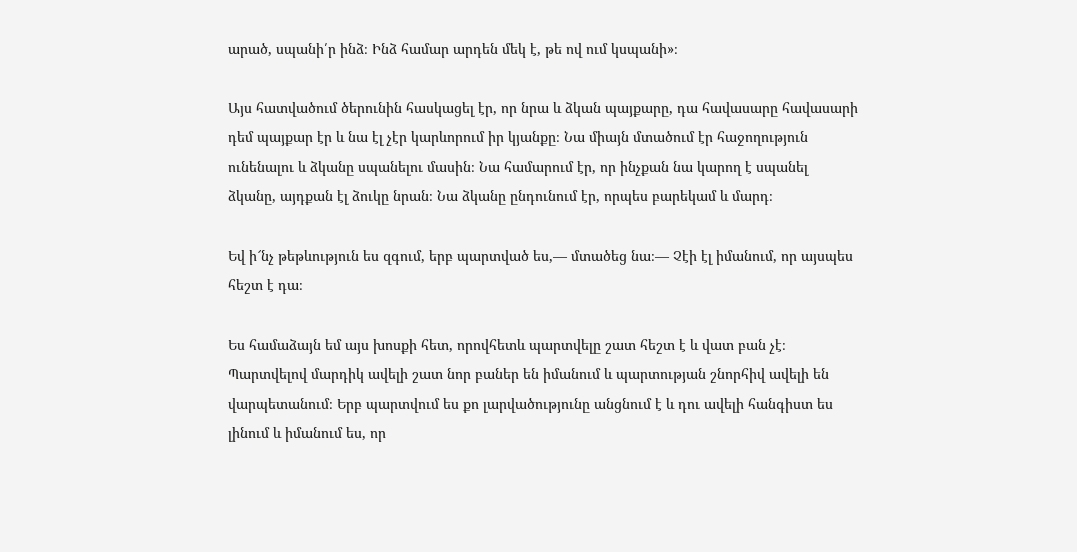արած, սպանի՛ր ինձ։ Ինձ համար արդեն մեկ է, թե ով ում կսպանի»։

Այս հատվածում ծերունին հասկացել էր, որ նրա և ձկան պայքարը, դա հավասարը հավասարի դեմ պայքար էր և նա էլ չէր կարևորում իր կյանքը։ Նա միայն մտածում էր հաջողություն ունենալու և ձկանը սպանելու մասին։ Նա համարում էր, որ ինչքան նա կարող է սպանել ձկանը, այդքան էլ ձուկը նրան։ Նա ձկանը ընդունում էր, որպես բարեկամ և մարդ։

Եվ ի՜նչ թեթևություն ես զգում, երբ պարտված ես,— մտածեց նա։— Չէի էլ իմանում, որ այսպես հեշտ է դա։

Ես համաձայն եմ այս խոսքի հետ, որովհետև պարտվելը շատ հեշտ է և վատ բան չէ։ Պարտվելով մարդիկ ավելի շատ նոր բաներ են իմանում և պարտության շնորհիվ ավելի են վարպետանում։ Երբ պարտվում ես քո լարվածությունը անցնում է և դու ավելի հանգիստ ես լինում և իմանում ես, որ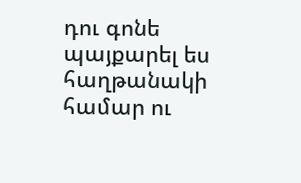դու գոնե պայքարել ես հաղթանակի համար ու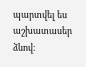պարտվել ես աշխատասեր ձևով։